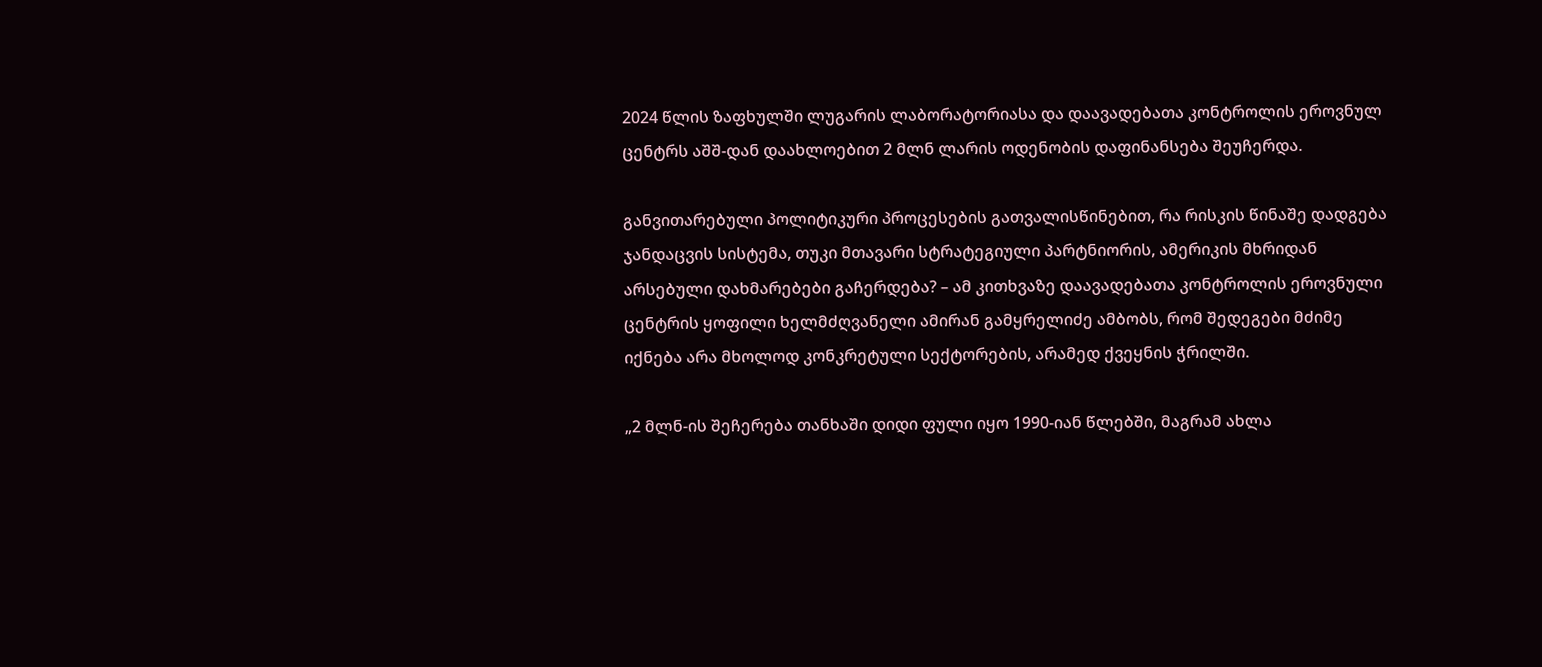2024 წლის ზაფხულში ლუგარის ლაბორატორიასა და დაავადებათა კონტროლის ეროვნულ ცენტრს აშშ-დან დაახლოებით 2 მლნ ლარის ოდენობის დაფინანსება შეუჩერდა.

განვითარებული პოლიტიკური პროცესების გათვალისწინებით, რა რისკის წინაშე დადგება ჯანდაცვის სისტემა, თუკი მთავარი სტრატეგიული პარტნიორის, ამერიკის მხრიდან არსებული დახმარებები გაჩერდება? – ამ კითხვაზე დაავადებათა კონტროლის ეროვნული ცენტრის ყოფილი ხელმძღვანელი ამირან გამყრელიძე ამბობს, რომ შედეგები მძიმე იქნება არა მხოლოდ კონკრეტული სექტორების, არამედ ქვეყნის ჭრილში.

„2 მლნ-ის შეჩერება თანხაში დიდი ფული იყო 1990-იან წლებში, მაგრამ ახლა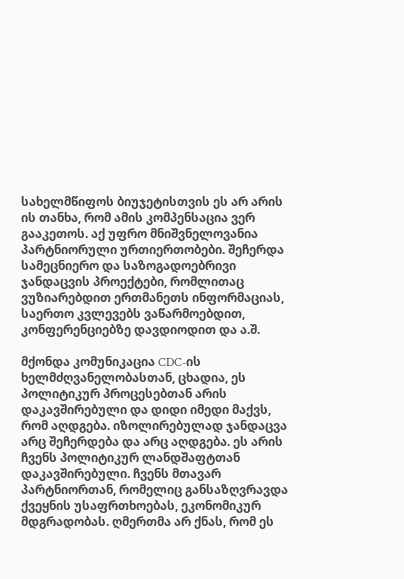სახელმწიფოს ბიუჯეტისთვის ეს არ არის ის თანხა, რომ ამის კომპენსაცია ვერ გააკეთოს. აქ უფრო მნიშვნელოვანია პარტნიორული ურთიერთობები. შეჩერდა სამეცნიერო და საზოგადოებრივი ჯანდაცვის პროექტები, რომლითაც ვუზიარებდით ერთმანეთს ინფორმაციას, საერთო კვლევებს ვაწარმოებდით, კონფერენციებზე დავდიოდით და ა.შ.

მქონდა კომუნიკაცია CDC-ის ხელმძღვანელობასთან, ცხადია, ეს პოლიტიკურ პროცესებთან არის დაკავშირებული და დიდი იმედი მაქვს, რომ აღდგება. იზოლირებულად ჯანდაცვა არც შეჩერდება და არც აღდგება. ეს არის ჩვენს პოლიტიკურ ლანდშაფტთან დაკავშირებული. ჩვენს მთავარ პარტნიორთან, რომელიც განსაზღვრავდა ქვეყნის უსაფრთხოებას, ეკონომიკურ მდგრადობას. ღმერთმა არ ქნას, რომ ეს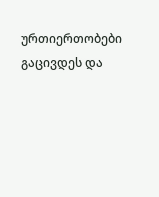ურთიერთობები გაცივდეს და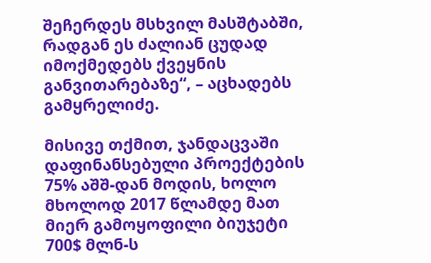შეჩერდეს მსხვილ მასშტაბში, რადგან ეს ძალიან ცუდად იმოქმედებს ქვეყნის განვითარებაზე“, – აცხადებს გამყრელიძე.

მისივე თქმით, ჯანდაცვაში დაფინანსებული პროექტების 75% აშშ-დან მოდის, ხოლო მხოლოდ 2017 წლამდე მათ მიერ გამოყოფილი ბიუჯეტი 700$ მლნ-ს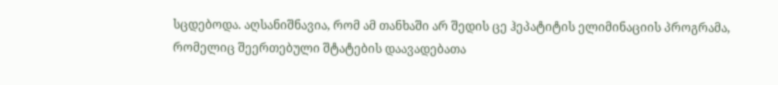სცდებოდა. აღსანიშნავია, რომ ამ თანხაში არ შედის ცე ჰეპატიტის ელიმინაციის პროგრამა, რომელიც შეერთებული შტატების დაავადებათა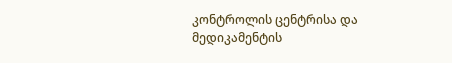კონტროლის ცენტრისა და მედიკამენტის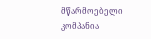მწარმოებელი კომპანია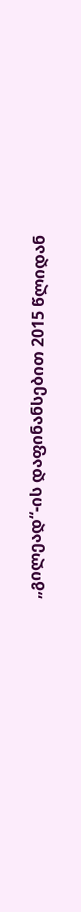„გილეად“-ის დაფინანსებით 2015 წლიდან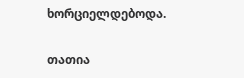ხორციელდებოდა.

თათია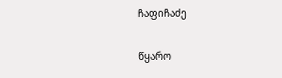ჩაფიჩაძე

წყარო